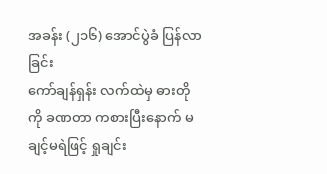အခန်း (၂၁၆) အောင်ပွဲခံ ပြန်လာခြင်း
ကော်ချန်ရှန်း လက်ထဲမှ ဓားတိုကို ခဏတာ ကစားပြီးနောက် မချင့်မရဲဖြင့် ရှုချင်း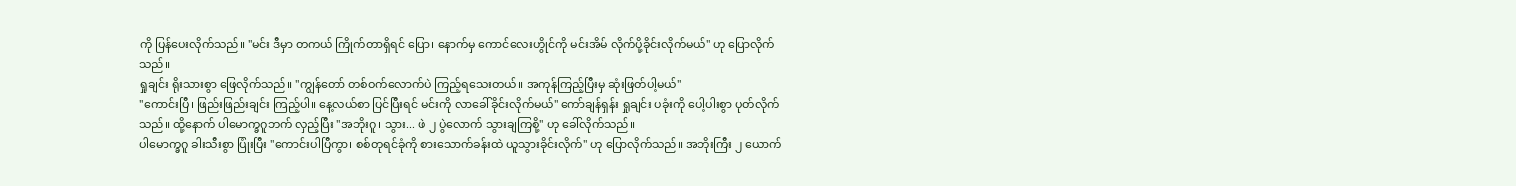ကို ပြန်ပေးလိုက်သည်။ "မင်း ဒီမှာ တကယ် ကြိုက်တာရှိရင် ပြော၊ နောက်မှ ကောင်လေးဟွိုင်ကို မင်းအိမ် လိုက်ပို့ခိုင်းလိုက်မယ်" ဟု ပြောလိုက်သည်။
ရှုချင်း ရိုးသားစွာ ဖြေလိုက်သည်။ "ကျွန်တော် တစ်ဝက်လောက်ပဲ ကြည့်ရသေးတယ်။ အကုန်ကြည့်ပြီးမှ ဆုံးဖြတ်ပါ့မယ်"
"ကောင်းပြီ၊ ဖြည်းဖြည်းချင်း ကြည့်ပါ။ နေ့လယ်စာ ပြင်ပြီးရင် မင်းကို လာခေါ်ခိုင်းလိုက်မယ်" ကော်ချန်ရှန်း ရှုချင်း ပခုံးကို ပေါ့ပါးစွာ ပုတ်လိုက်သည်။ ထို့နောက် ပါမောက္ခဂူဘက် လှည့်ပြီး "အဘိုးဂူ၊ သွား... ဖဲ ၂ ပွဲလောက် သွားချကြစို့" ဟု ခေါ်လိုက်သည်။
ပါမောက္ခဂူ ခါးသီးစွာ ပြုံးပြီး "ကောင်းပါပြီကွာ၊ စစ်တုရင်ခုံကို စားသောက်ခန်းထဲ ယူသွားခိုင်းလိုက်" ဟု ပြောလိုက်သည်။ အဘိုးကြီး ၂ ယောက်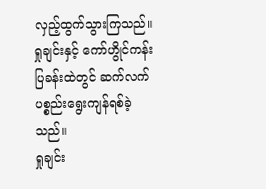လှည့်ထွက်သွားကြသည်။ ရှုချင်းနှင့် ကော်ဟွိုင်ကန်း ပြခန်းထဲတွင် ဆက်လက် ပစ္စည်းရွေးကျန်ရစ်ခဲ့သည်။
ရှုချင်း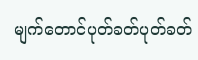မျက်တောင်ပုတ်ခတ်ပုတ်ခတ်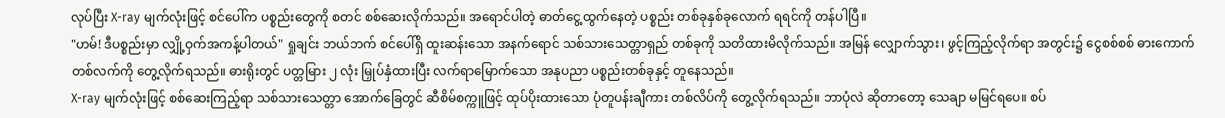လုပ်ပြီး X-ray မျက်လုံးဖြင့် စင်ပေါ်က ပစ္စည်းတွေကို စတင် စစ်ဆေးလိုက်သည်။ အရောင်ပါတဲ့ ဓာတ်ငွေ့ထွက်နေတဲ့ ပစ္စည်း တစ်ခုနှစ်ခုလောက် ရရင်ကို တန်ပါပြီ။
"ဟမ်! ဒီပစ္စည်းမှာ လျှို့ဝှက်အကန့်ပါတယ်" ရှုချင်း ဘယ်ဘက် စင်ပေါ်ရှိ ထူးဆန်းသော အနက်ရောင် သစ်သားသေတ္တာရှည် တစ်ခုကို သတိထားမိလိုက်သည်။ အမြန် လျှောက်သွား၊ ဖွင့်ကြည့်လိုက်ရာ အတွင်း၌ ငွေစစ်စစ် ဓားကောက်တစ်လက်ကို တွေ့လိုက်ရသည်။ ဓားရိုးတွင် ပတ္တမြား ၂ လုံး မြှုပ်နှံထားပြီး လက်ရာမြောက်သော အနုပညာ ပစ္စည်းတစ်ခုနှင့် တူနေသည်။
X-ray မျက်လုံးဖြင့် စစ်ဆေးကြည့်ရာ သစ်သားသေတ္တာ အောက်ခြေတွင် ဆီစိမ်စက္ကူဖြင့် ထုပ်ပိုးထားသော ပုံတူပန်းချီကား တစ်လိပ်ကို တွေ့လိုက်ရသည်။ ဘာပုံလဲ ဆိုတာတော့ သေချာ မမြင်ရပေ။ စပ်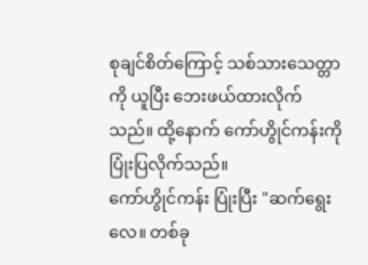စုချင်စိတ်ကြောင့် သစ်သားသေတ္တာကို ယူပြီး ဘေးဖယ်ထားလိုက်သည်။ ထို့နောက် ကော်ဟွိုင်ကန်းကို ပြုံးပြလိုက်သည်။
ကော်ဟွိုင်ကန်း ပြုံးပြီး "ဆက်ရွေးလေ။ တစ်ခု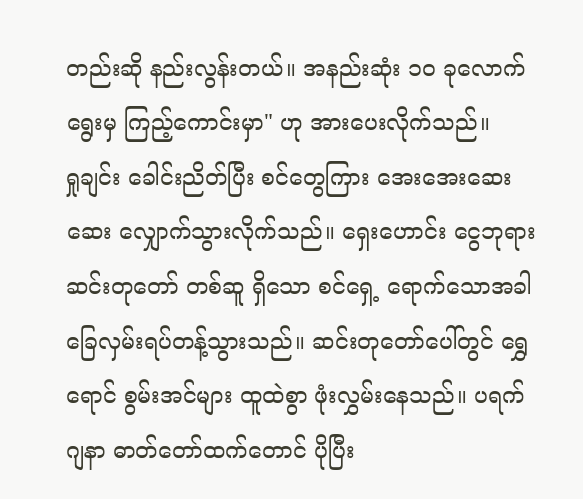တည်းဆို နည်းလွန်းတယ်။ အနည်းဆုံး ၁၀ ခုလောက် ရွေးမှ ကြည့်ကောင်းမှာ" ဟု အားပေးလိုက်သည်။
ရှုချင်း ခေါင်းညိတ်ပြီး စင်တွေကြား အေးအေးဆေးဆေး လျှောက်သွားလိုက်သည်။ ရှေးဟောင်း ငွေဘုရားဆင်းတုတော် တစ်ဆူ ရှိသော စင်ရှေ့ ရောက်သောအခါ ခြေလှမ်းရပ်တန့်သွားသည်။ ဆင်းတုတော်ပေါ်တွင် ရွှေရောင် စွမ်းအင်များ ထူထဲစွာ ဖုံးလွှမ်းနေသည်။ ပရက်ဂျနာ ဓာတ်တော်ထက်တောင် ပိုပြီး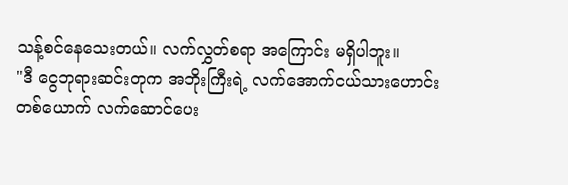သန့်စင်နေသေးတယ်။ လက်လွှတ်စရာ အကြောင်း မရှိပါဘူး။
"ဒီ ငွေဘုရားဆင်းတုက အဘိုးကြီးရဲ့ လက်အောက်ငယ်သားဟောင်း တစ်ယောက် လက်ဆောင်ပေး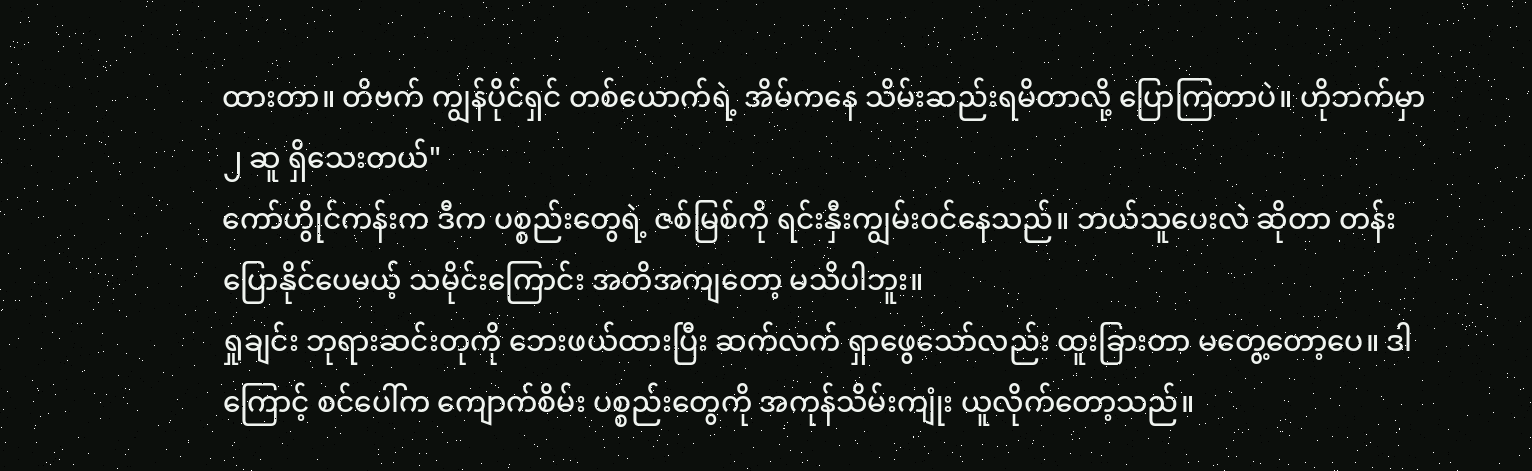ထားတာ။ တိဗက် ကျွန်ပိုင်ရှင် တစ်ယောက်ရဲ့ အိမ်ကနေ သိမ်းဆည်းရမိတာလို့ ပြောကြတာပဲ။ ဟိုဘက်မှာ ၂ ဆူ ရှိသေးတယ်"
ကော်ဟွိုင်ကန်းက ဒီက ပစ္စည်းတွေရဲ့ ဇစ်မြစ်ကို ရင်းနှီးကျွမ်းဝင်နေသည်။ ဘယ်သူပေးလဲ ဆိုတာ တန်းပြောနိုင်ပေမယ့် သမိုင်းကြောင်း အတိအကျတော့ မသိပါဘူး။
ရှုချင်း ဘုရားဆင်းတုကို ဘေးဖယ်ထားပြီး ဆက်လက် ရှာဖွေသော်လည်း ထူးခြားတာ မတွေ့တော့ပေ။ ဒါကြောင့် စင်ပေါ်က ကျောက်စိမ်း ပစ္စည်းတွေကို အကုန်သိမ်းကျုံး ယူလိုက်တော့သည်။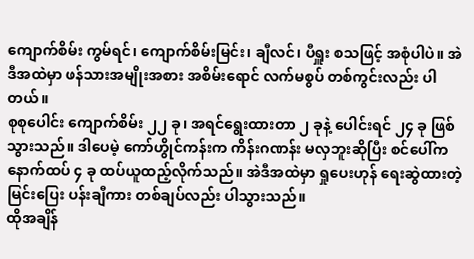ကျောက်စိမ်း ကွမ်ရင်၊ ကျောက်စိမ်းမြင်း၊ ချီလင်၊ ပီရှူး စသဖြင့် အစုံပါပဲ။ အဲဒီအထဲမှာ ဖန်သားအမျိုးအစား အစိမ်းရောင် လက်မစွပ် တစ်ကွင်းလည်း ပါတယ်။
စုစုပေါင်း ကျောက်စိမ်း ၂၂ ခု၊ အရင်ရွေးထားတာ ၂ ခုနဲ့ ပေါင်းရင် ၂၄ ခု ဖြစ်သွားသည်။ ဒါပေမဲ့ ကော်ဟွိုင်ကန်းက ကိန်းဂဏန်း မလှဘူးဆိုပြီး စင်ပေါ်က နောက်ထပ် ၄ ခု ထပ်ယူထည့်လိုက်သည်။ အဲဒီအထဲမှာ ရှုပေးဟုန် ရေးဆွဲထားတဲ့ မြင်းပြေး ပန်းချီကား တစ်ချပ်လည်း ပါသွားသည်။
ထိုအချိန်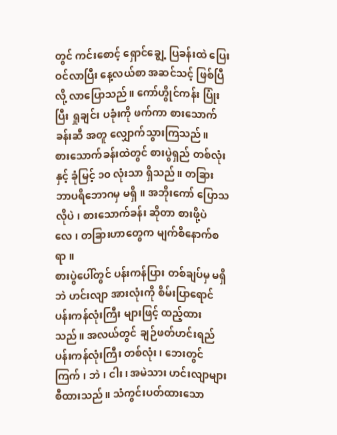တွင် ကင်းစောင့် ရှောင်ချွေ့ ပြခန်းထဲ ပြေးဝင်လာပြီး နေ့လယ်စာ အဆင်သင့် ဖြစ်ပြီလို့ လာပြောသည်။ ကော်ဟွိုင်ကန်း ပြုံးပြီး ရှုချင်း ပခုံးကို ဖက်ကာ စားသောက်ခန်းဆီ အတူ လျှောက်သွားကြသည်။
စားသောက်ခန်းထဲတွင် စားပွဲရှည် တစ်လုံးနှင့် ခုံမြင့် ၁၀ လုံးသာ ရှိသည်။ တခြား ဘာပရိဘောဂမှ မရှိ။ အဘိုးကော် ပြောသလိုပဲ၊ စားသောက်ခန်း ဆိုတာ စားဖို့ပဲလေ၊ တခြားဟာတွေက မျက်စိနောက်စရာ။
စားပွဲပေါ်တွင် ပန်းကန်ပြား တစ်ချပ်မှ မရှိဘဲ ဟင်းလျာ အားလုံးကို စိမ်းပြာရောင် ပန်းကန်လုံးကြီး များဖြင့် ထည့်ထားသည်။ အလယ်တွင် ချဉ်ဖတ်ဟင်းရည် ပန်းကန်လုံးကြီး တစ်လုံး၊ ဘေးတွင် ကြက်၊ ဘဲ၊ ငါး၊ အမဲသား ဟင်းလျာများ စီထားသည်။ သံကွင်းပတ်ထားသော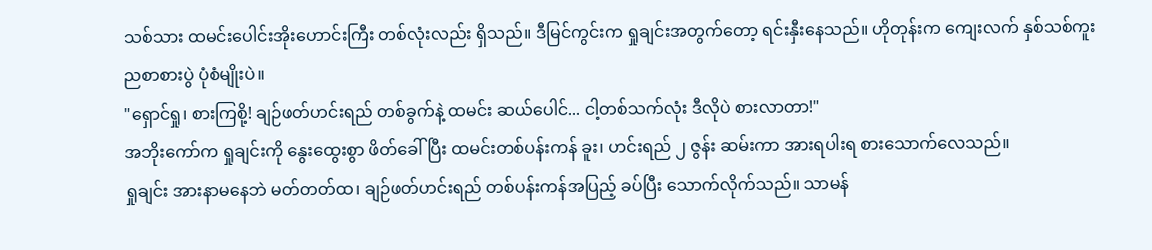သစ်သား ထမင်းပေါင်းအိုးဟောင်းကြီး တစ်လုံးလည်း ရှိသည်။ ဒီမြင်ကွင်းက ရှုချင်းအတွက်တော့ ရင်းနှီးနေသည်။ ဟိုတုန်းက ကျေးလက် နှစ်သစ်ကူး ညစာစားပွဲ ပုံစံမျိုးပဲ။
"ရှောင်ရှု၊ စားကြစို့! ချဉ်ဖတ်ဟင်းရည် တစ်ခွက်နဲ့ ထမင်း ဆယ်ပေါင်... ငါ့တစ်သက်လုံး ဒီလိုပဲ စားလာတာ!"
အဘိုးကော်က ရှုချင်းကို နွေးထွေးစွာ ဖိတ်ခေါ်ပြီး ထမင်းတစ်ပန်းကန် ခူး၊ ဟင်းရည် ၂ ဇွန်း ဆမ်းကာ အားရပါးရ စားသောက်လေသည်။
ရှုချင်း အားနာမနေဘဲ မတ်တတ်ထ၊ ချဉ်ဖတ်ဟင်းရည် တစ်ပန်းကန်အပြည့် ခပ်ပြီး သောက်လိုက်သည်။ သာမန်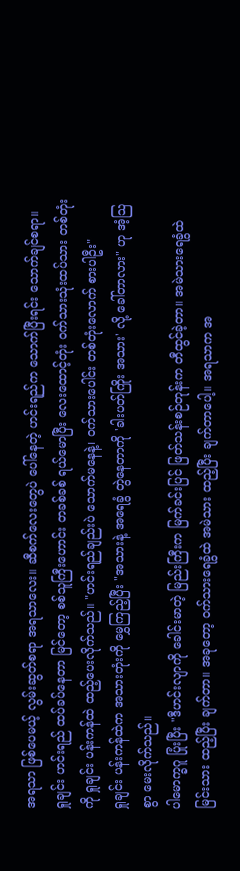အရသာ ဖြစ်ပေမယ့် လွမ်းဆွတ်စရာ အရသာလေး။ ဆီစက်လေးတွေပဲ ပေါ်နေတဲ့ ဟင်းရည်က သောက်ပြီးရင်း သောက်ချင်စရာ။
ရှုချင်း ဟင်းရည် ထပ်ခပ်နေတာ မြင်တော့ စစ်သူကြီးဟောင်း တခစ်ခစ် ရယ်မောပြီး လေးထောင့်တုံး ဝက်သားသုံးထပ်သား တစ်တုံးကို ရှုချင်း ပန်းကန်ထဲ ထည့်ပေးလိုက်သည်။ "ဟင်းရည်ချည်းပဲ သောက်မနေနဲ့၊ ဝက်သားပေါင်း တစ်တုံးလောက် စားပါဦး"
ရှုချင်း ပန်းကန်ထဲက အသားတုံးကို မွှေကြည့်ပြီး "အသားနဲ့ အရေခွံ တွဲနေတာကို 'ခါးပတ်ကြိုး အသား' လို့ ခေါ်တာလား" ဟု အံ့သြစွာ မေးလိုက်သည်။
ပါမောက္ခဂူ ပြုံးပြီး "ဒီဟင်းလျာကို ခေါင်းမာတဲ့ မြည်းကြီးက မြက်ခင်းပြင် ဖြတ်သန်းစဉ်တုန်းက တီထွင်ခဲ့တာ။ အမဲသားရေခွံထဲ မြင်းသား ထည့်ပြီး ချက်တာ။ အခုတော့ ဝက်သားရေခွံထဲ အမဲသား ထည့်ပြီး ချက်တာပေါ့။ အရသာက အ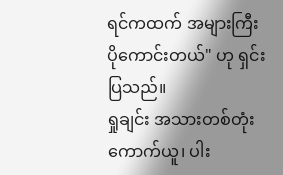ရင်ကထက် အများကြီး ပိုကောင်းတယ်" ဟု ရှင်းပြသည်။
ရှုချင်း အသားတစ်တုံး ကောက်ယူ၊ ပါး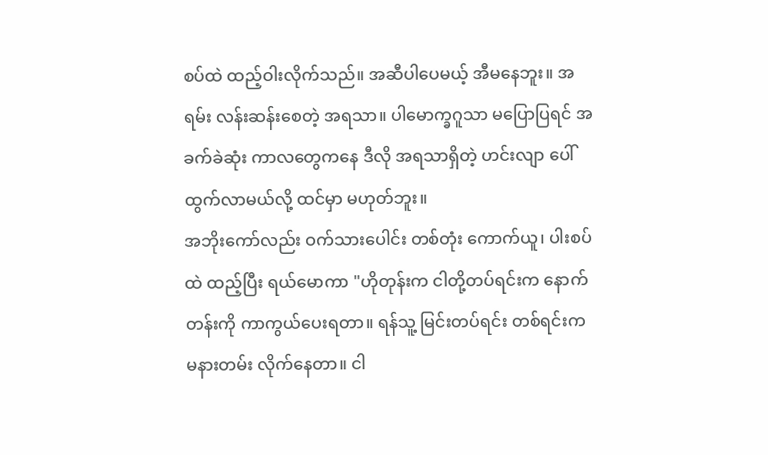စပ်ထဲ ထည့်ဝါးလိုက်သည်။ အဆီပါပေမယ့် အီမနေဘူး။ အရမ်း လန်းဆန်းစေတဲ့ အရသာ။ ပါမောက္ခဂူသာ မပြောပြရင် အခက်ခဲဆုံး ကာလတွေကနေ ဒီလို အရသာရှိတဲ့ ဟင်းလျာ ပေါ်ထွက်လာမယ်လို့ ထင်မှာ မဟုတ်ဘူး။
အဘိုးကော်လည်း ဝက်သားပေါင်း တစ်တုံး ကောက်ယူ၊ ပါးစပ်ထဲ ထည့်ပြီး ရယ်မောကာ "ဟိုတုန်းက ငါတို့တပ်ရင်းက နောက်တန်းကို ကာကွယ်ပေးရတာ။ ရန်သူ့ မြင်းတပ်ရင်း တစ်ရင်းက မနားတမ်း လိုက်နေတာ။ ငါ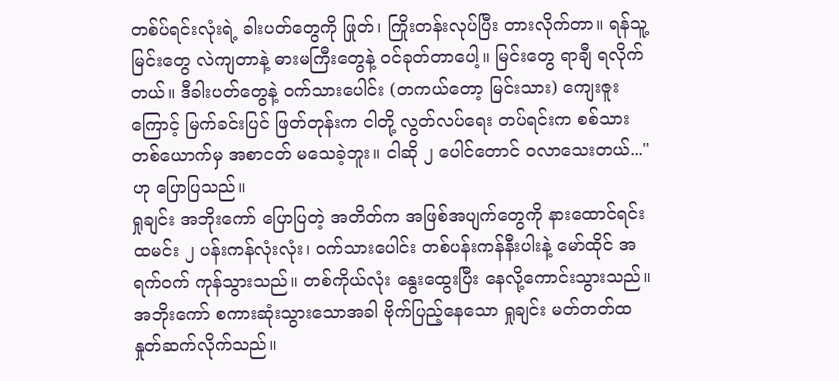တစ်ပ်ရင်းလုံးရဲ့ ခါးပတ်တွေကို ဖြုတ်၊ ကြိုးတန်းလုပ်ပြီး တားလိုက်တာ။ ရန်သူ့မြင်းတွေ လဲကျတာနဲ့ ဓားမကြီးတွေနဲ့ ဝင်ခုတ်တာပေါ့။ မြင်းတွေ ရာချီ ရလိုက်တယ်။ ဒီခါးပတ်တွေနဲ့ ဝက်သားပေါင်း (တကယ်တော့ မြင်းသား) ကျေးဇူးကြောင့် မြက်ခင်းပြင် ဖြတ်တုန်းက ငါတို့ လွတ်လပ်ရေး တပ်ရင်းက စစ်သား တစ်ယောက်မှ အစာငတ် မသေခဲ့ဘူး။ ငါဆို ၂ ပေါင်တောင် ဝလာသေးတယ်..." ဟု ပြောပြသည်။
ရှုချင်း အဘိုးကော် ပြောပြတဲ့ အတိတ်က အဖြစ်အပျက်တွေကို နားထောင်ရင်း ထမင်း ၂ ပန်းကန်လုံးလုံး၊ ဝက်သားပေါင်း တစ်ပန်းကန်နီးပါးနဲ့ မော်ထိုင် အရက်ဝက် ကုန်သွားသည်။ တစ်ကိုယ်လုံး နွေးထွေးပြီး နေလို့ကောင်းသွားသည်။
အဘိုးကော် စကားဆုံးသွားသောအခါ ဗိုက်ပြည့်နေသော ရှုချင်း မတ်တတ်ထ နှုတ်ဆက်လိုက်သည်။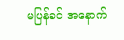မပြန်ခင် အနောက်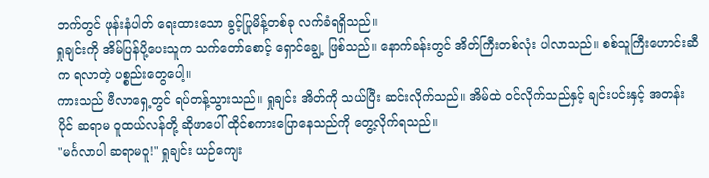ဘက်တွင် ဖုန်းနံပါတ် ရေးထားသော ခွင့်ပြုမိန့်တစ်ခု လက်ခံရရှိသည်။
ရှုချင်းကို အိမ်ပြန်ပို့ပေးသူက သက်တော်စောင့် ရှောင်ချွေ့ ဖြစ်သည်။ နောက်ခန်းတွင် အိတ်ကြီးတစ်လုံး ပါလာသည်။ စစ်သူကြီးဟောင်းဆီက ရလာတဲ့ ပစ္စည်းတွေပေါ့။
ကားသည် ဗီလာရှေ့တွင် ရပ်တန့်သွားသည်။ ရှုချင်း အိတ်ကို သယ်ပြီး ဆင်းလိုက်သည်။ အိမ်ထဲ ဝင်လိုက်သည်နှင့် ချင်းပင်းနှင့် အတန်းပိုင် ဆရာမ ဝူထယ်လန်တို့ ဆိုဖာပေါ် ထိုင်စကားပြောနေသည်ကို တွေ့လိုက်ရသည်။
"မင်္ဂလာပါ ဆရာမဝူ!" ရှုချင်း ယဉ်ကျေး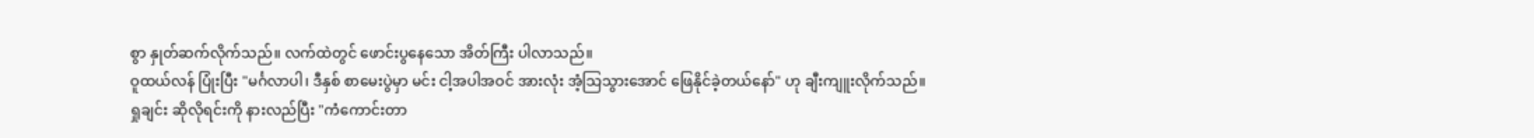စွာ နှုတ်ဆက်လိုက်သည်။ လက်ထဲတွင် ဖောင်းပွနေသော အိတ်ကြီး ပါလာသည်။
ဝူထယ်လန် ပြုံးပြီး "မင်္ဂလာပါ၊ ဒီနှစ် စာမေးပွဲမှာ မင်း ငါ့အပါအဝင် အားလုံး အံ့သြသွားအောင် ဖြေနိုင်ခဲ့တယ်နော်" ဟု ချီးကျူးလိုက်သည်။
ရှုချင်း ဆိုလိုရင်းကို နားလည်ပြီး "ကံကောင်းတာ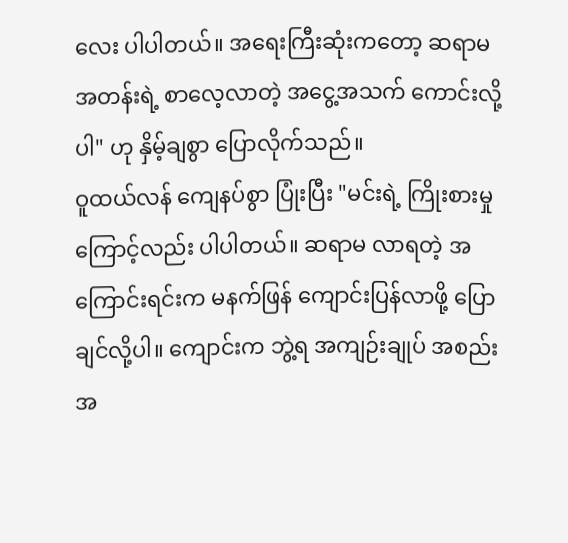လေး ပါပါတယ်။ အရေးကြီးဆုံးကတော့ ဆရာမ အတန်းရဲ့ စာလေ့လာတဲ့ အငွေ့အသက် ကောင်းလို့ပါ" ဟု နှိမ့်ချစွာ ပြောလိုက်သည်။
ဝူထယ်လန် ကျေနပ်စွာ ပြုံးပြီး "မင်းရဲ့ ကြိုးစားမှုကြောင့်လည်း ပါပါတယ်။ ဆရာမ လာရတဲ့ အကြောင်းရင်းက မနက်ဖြန် ကျောင်းပြန်လာဖို့ ပြောချင်လို့ပါ။ ကျောင်းက ဘွဲ့ရ အကျဉ်းချုပ် အစည်းအ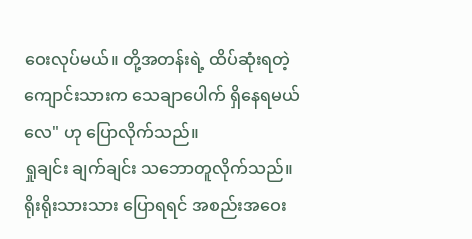ဝေးလုပ်မယ်။ တို့အတန်းရဲ့ ထိပ်ဆုံးရတဲ့ ကျောင်းသားက သေချာပေါက် ရှိနေရမယ်လေ" ဟု ပြောလိုက်သည်။
ရှုချင်း ချက်ချင်း သဘောတူလိုက်သည်။ ရိုးရိုးသားသား ပြောရရင် အစည်းအဝေး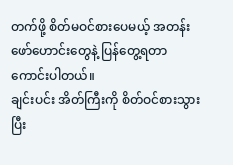တက်ဖို့ စိတ်မဝင်စားပေမယ့် အတန်းဖော်ဟောင်းတွေနဲ့ ပြန်တွေ့ရတာ ကောင်းပါတယ်။
ချင်းပင်း အိတ်ကြီးကို စိတ်ဝင်စားသွားပြီး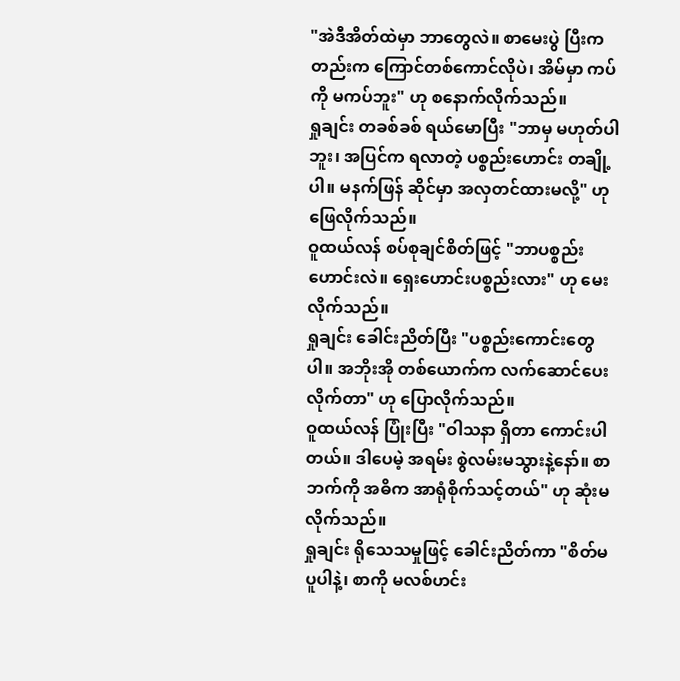"အဲဒီအိတ်ထဲမှာ ဘာတွေလဲ။ စာမေးပွဲ ပြီးကတည်းက ကြောင်တစ်ကောင်လိုပဲ၊ အိမ်မှာ ကပ်ကို မကပ်ဘူး" ဟု စနောက်လိုက်သည်။
ရှုချင်း တခစ်ခစ် ရယ်မောပြီး "ဘာမှ မဟုတ်ပါဘူး၊ အပြင်က ရလာတဲ့ ပစ္စည်းဟောင်း တချို့ပါ။ မနက်ဖြန် ဆိုင်မှာ အလှတင်ထားမလို့" ဟု ဖြေလိုက်သည်။
ဝူထယ်လန် စပ်စုချင်စိတ်ဖြင့် "ဘာပစ္စည်းဟောင်းလဲ။ ရှေးဟောင်းပစ္စည်းလား" ဟု မေးလိုက်သည်။
ရှုချင်း ခေါင်းညိတ်ပြီး "ပစ္စည်းကောင်းတွေပါ။ အဘိုးအို တစ်ယောက်က လက်ဆောင်ပေးလိုက်တာ" ဟု ပြောလိုက်သည်။
ဝူထယ်လန် ပြုံးပြီး "ဝါသနာ ရှိတာ ကောင်းပါတယ်။ ဒါပေမဲ့ အရမ်း စွဲလမ်းမသွားနဲ့နော်။ စာဘက်ကို အဓိက အာရုံစိုက်သင့်တယ်" ဟု ဆုံးမလိုက်သည်။
ရှုချင်း ရိုသေသမှုဖြင့် ခေါင်းညိတ်ကာ "စိတ်မပူပါနဲ့၊ စာကို မလစ်ဟင်း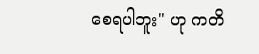စေရပါဘူး" ဟု ကတိ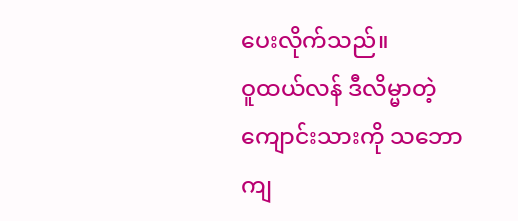ပေးလိုက်သည်။
ဝူထယ်လန် ဒီလိမ္မာတဲ့ ကျောင်းသားကို သဘောကျ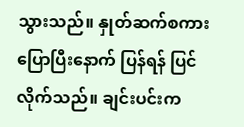သွားသည်။ နှုတ်ဆက်စကား ပြောပြီးနောက် ပြန်ရန် ပြင်လိုက်သည်။ ချင်းပင်းက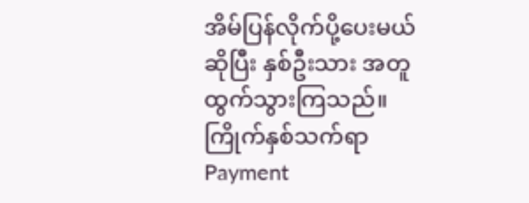အိမ်ပြန်လိုက်ပို့ပေးမယ် ဆိုပြီး နှစ်ဦးသား အတူ ထွက်သွားကြသည်။
ကြိုက်နှစ်သက်ရာ Payment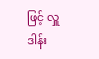ဖြင့် လှူဒါန်း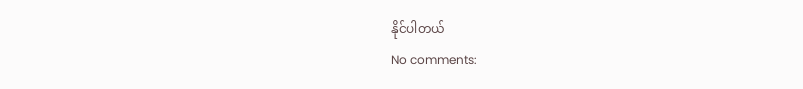နိုင်ပါတယ်
No comments: